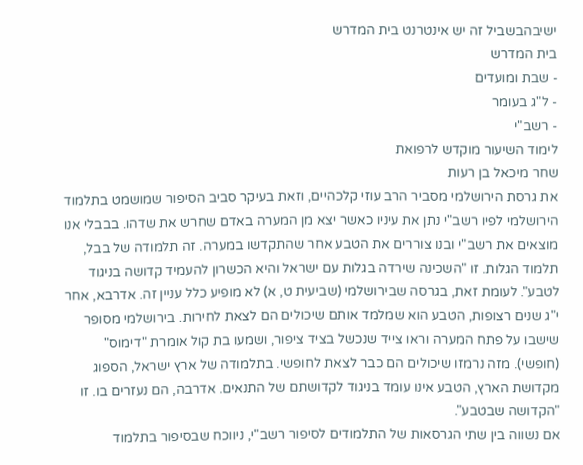ישיבהבשביל זה יש אינטרנט בית המדרש
בית המדרש
- שבת ומועדים
- ל"ג בעומר
- רשב"י
לימוד השיעור מוקדש לרפואת
שחר מיכאל בן רעות
את גרסת הירושלמי מסביר הרב עוזי קלכהיים, וזאת בעיקר סביב הסיפור שמושמט בתלמוד הירושלמי לפיו רשב"י נתן את עיניו כאשר יצא מן המערה באדם שחרש את שדהו. בבבלי אנו מוצאים את רשב"י ובנו צוררים את הטבע אחר שהתקדשו במערה. זה תלמודה של בבל, תלמוד הגלות. זו "השכינה שירדה בגלות עם ישראל והיא הכשרון להעמיד קדושה בניגוד לטבע". לעומת זאת, בגרסה שבירושלמי (שביעית ט, א) לא מופיע כלל עניין זה. אדרבא, אחר י"ג שנים רצופות, הטבע הוא שמלמד אותם שיכולים הם לצאת לחירות. בירושלמי מסופר שישבו על פתח המערה וראו צייד שנכשל בציד ציפור, ושמעו בת קול אומרת "דימוס" (חופשי). מזה נרמזו שיכולים הם כבר לצאת לחופשי. בתלמודה של ארץ ישראל, הספוג מקדושת הארץ, הטבע אינו עומד בניגוד לקדושתם של התנאים. אדרבה, הם נעזרים בו. זו "הקדושה שבטבע".
אם נשווה בין שתי הגרסאות של התלמודים לסיפור רשב"י, ניווכח שבסיפור בתלמוד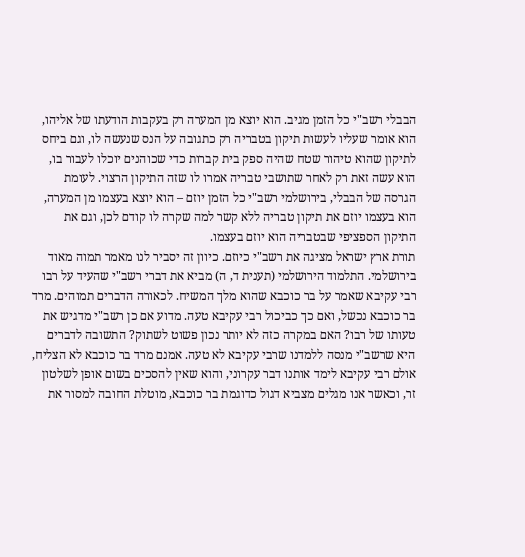הבבלי רשב"י כל הזמן מגיב. הוא יוצא מן המערה רק בעקבות הודעתו של אליהו, הוא אומר שעליו לעשות תיקון בטבריה רק כתגובה על הנס שנעשה לו, וגם ביחס לתיקון שהוא טיהור שטח שהיה ספק בית קברות כדי שכוהנים יוכלו לעבור בו, הוא עשה זאת רק לאחר שתושבי טבריה אמרו לו שזה התיקון הרצוי. לעומת הגרסה של הבבלי, בירושלמי רשב"י כל הזמן יוזם – הוא יוצא בעצמו מן המערה, הוא בעצמו יוזם את תיקון טבריה ללא קשר למה שקרה לו קודם לכן, וגם את התיקון הספציפי שבטבריה הוא יוזם בעצמו.
תורת ארץ ישראל מציגה את רשב"י כיוזם. כיוון זה יסביר לנו מאמר תמוה מאוד בירושלמי. התלמוד הירושלמי (תענית ד, ה) מביא את דברי רשב"י שהעיד על רבו רבי עקיבא שאמר על בר כוכבא שהוא מלך המשיח. לכאורה הדברים תמוהים. מרד בר כוכבא נכשל, ואם כך כביכול רבי עקיבא טעה. מדוע אם כן רשב"י מדגיש את טעותו של רבו? האם במקרה כזה לא יותר נכון פשוט לשתוק? התשובה לדברים היא שרשב"י מנסה ללמדנו שרבי עקיבא לא טעה. אמנם מרד בר כוכבא לא הצליח, אולם רבי עקיבא לימד אותנו דבר עקרוני, והוא שאין להסכים בשום אופן לשלטון זר, וכאשר אנו מגלים מצביא דגול כדוגמת בר כוכבא, מוטלת החובה למסור את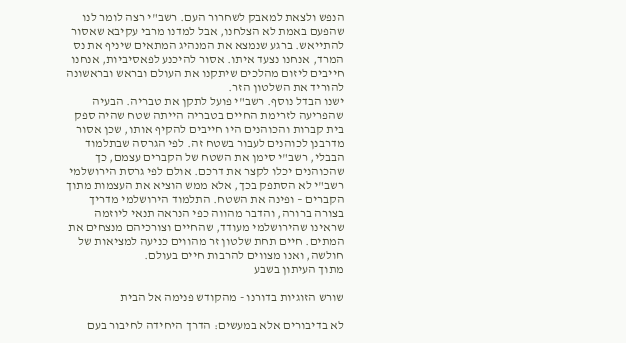הנפש ולצאת למאבק לשחרור העם. רשב"י רצה לומר לנו שהפעם באמת לא הצלחנו, אבל למדנו מרבי עקיבא שאסור להתייאש. ברגע שנמצא את המנהיג המתאים שיניף את נס המרד, אנחנו נצעד איתו. אסור להיכנע לפאסיביות, אנחנו חייבים ליזום מהלכים שיתקנו את העולם ובראש ובראשונה להוריד את השלטון הזר.
ישנו הבדל נוסף. רשב"י פועל לתקן את טבריה. הבעיה שהפריעה לזרימת החיים בטבריה הייתה שטח שהיה ספק בית קברות והכוהנים היו חייבים להקיף אותו, שכן אסור מדרבנן לכוהנים לעבור בשטח זה. לפי הגרסה שבתלמוד הבבלי, רשב"י סימן את השטח של הקברים עצמם, כך שהכוהנים יכלו לקצר את דרכם. אולם לפי גרסת הירושלמי רשב"י לא הסתפק בכך, אלא ממש הוציא את העצמות מתוך הקברים – ופינה את השטח. התלמוד הירושלמי מדריך בצורה ברורה, והדבר מהווה כפי הנראה תנאי ליוזמה שראינו שהירושלמי מעודד, שהחיים וצורכיהם מנצחים את המתים. חיים תחת שלטון זר מהווים כניעה למציאות של חולשה, ואנו מצווים להרבות חיים בעולם.
מתוך העיתון בשבע

שורש הזוגיות בדורנו - מהקודש פנימה אל הבית

לא בדיבורים אלא במעשים: הדרך היחידה לחיבור בעם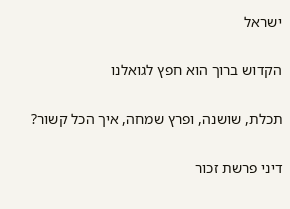ישראל

הקדוש ברוך הוא חפץ לגואלנו

תכלת, שושנה, ופרץ שמחה, איך הכל קשור?

דיני פרשת זכור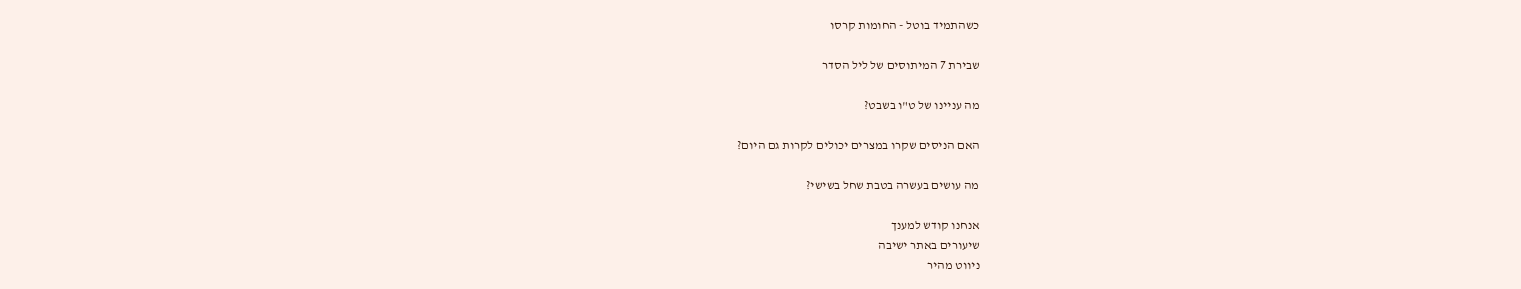כשהתמיד בוטל - החומות קרסו

שבירת 7 המיתוסים של ליל הסדר

מה עניינו של ט"ו בשבט?

האם הניסים שקרו במצרים יכולים לקרות גם היום?

מה עושים בעשרה בטבת שחל בשישי?

אנחנו קודש למענך
שיעורים באתר ישיבה
ניווט מהיר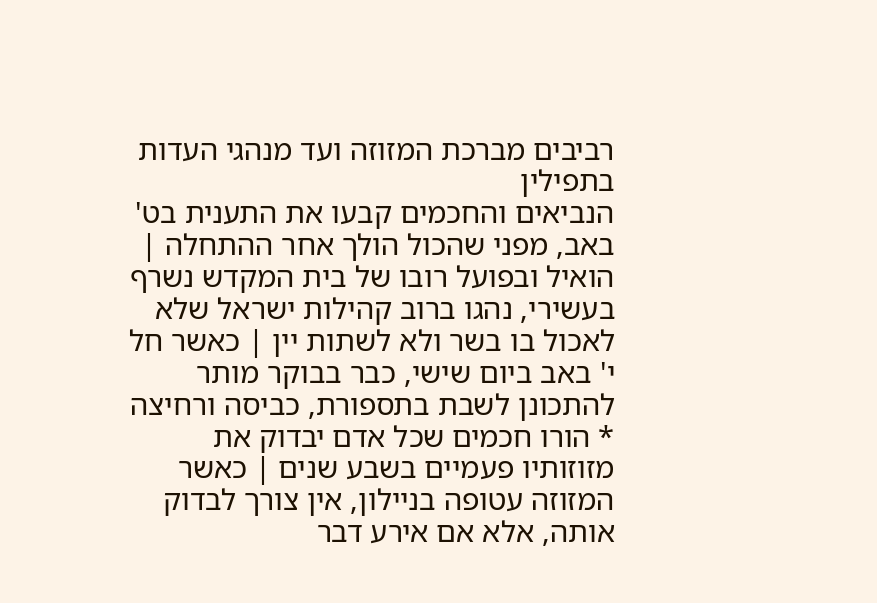רביבים מברכת המזוזה ועד מנהגי העדות בתפילין
הנביאים והחכמים קבעו את התענית בט' באב, מפני שהכול הולך אחר ההתחלה | הואיל ובפועל רובו של בית המקדש נשרף בעשירי, נהגו ברוב קהילות ישראל שלא לאכול בו בשר ולא לשתות יין | כאשר חל י' באב ביום שישי, כבר בבוקר מותר להתכונן לשבת בתספורת, כביסה ורחיצה * הורו חכמים שכל אדם יבדוק את מזוזותיו פעמיים בשבע שנים | כאשר המזוזה עטופה בניילון, אין צורך לבדוק אותה, אלא אם אירע דבר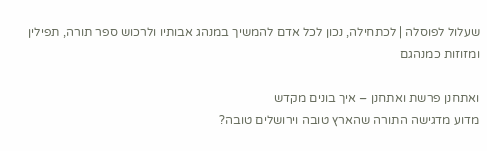שעלול לפוסלה | לכתחילה, נכון לכל אדם להמשיך במנהג אבותיו ולרכוש ספר תורה, תפילין ומזוזות כמנהגם

ואתחנן פרשת ואתחנן – איך בונים מקדש
מדוע מדגישה התורה שהארץ טובה וירושלים טובה?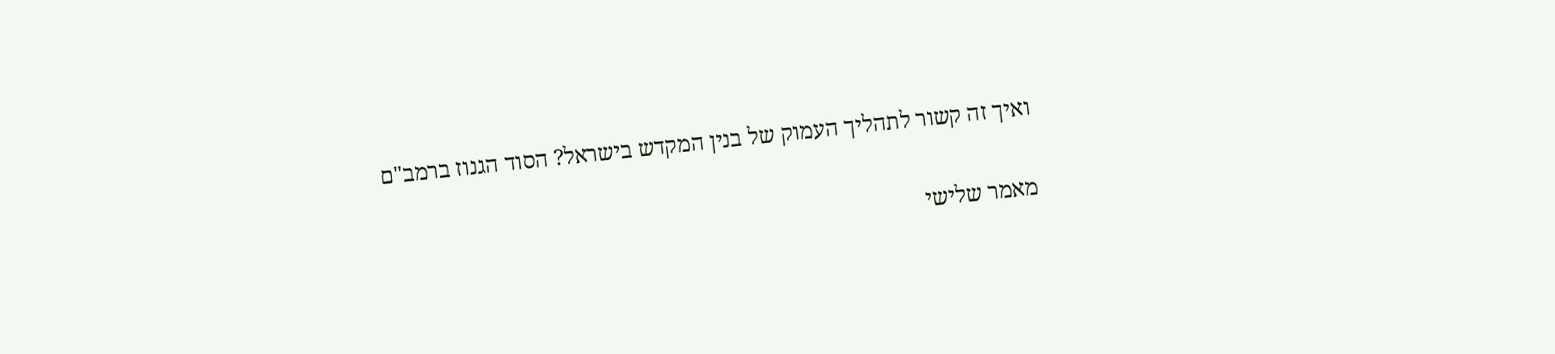ואיך זה קשור לתהליך העמוק של בנין המקדש בישראל? הסוד הגנוז ברמב"ם

מאמר שלישי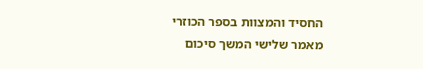החסיד והמצוות בספר הכוזרי
מאמר שלישי המשך סיכום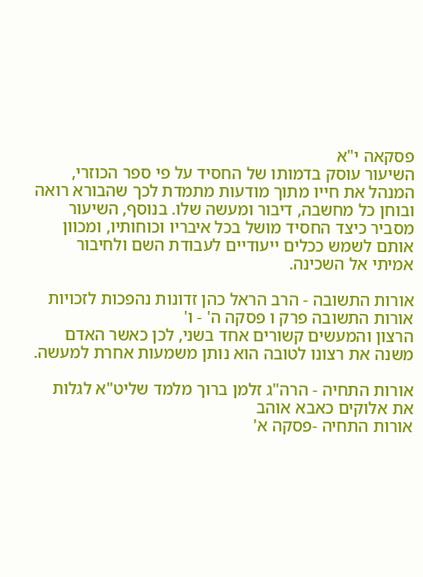פסקאה י"א
השיעור עוסק בדמותו של החסיד על פי ספר הכוזרי, המנהל את חייו מתוך מודעות מתמדת לכך שהבורא רואה ובוחן כל מחשבה, דיבור ומעשה שלו. בנוסף, השיעור מסביר כיצד החסיד מושל בכל איבריו וכוחותיו, ומכוון אותם לשמש ככלים ייעודיים לעבודת השם ולחיבור אמיתי אל השכינה.

אורות התשובה - הרב הראל כהן זדונות נהפכות לזכויות
אורות התשובה פרק ו פסקה ה' - ו'
הרצון והמעשים קשורים אחד בשני, לכן כאשר האדם משנה את רצונו לטובה הוא נותן משמעות אחרת למעשה.

אורות התחיה - הרה"ג זלמן ברוך מלמד שליט"א לגלות את אלוקים כאבא אוהב
אורות התחיה -פסקה א'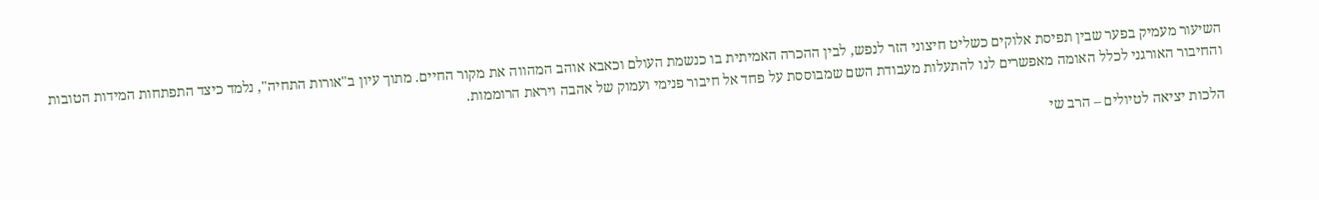השיעור מעמיק בפער שבין תפיסת אלוקים כשליט חיצוני הזר לנפש, לבין ההכרה האמיתית בו כנשמת העולם וכאבא אוהב המהווה את מקור החיים. מתוך עיון ב"אורות התחיה", נלמד כיצד התפתחות המידות הטובות והחיבור האורגני לכלל האומה מאפשרים לנו להתעלות מעבודת השם שמבוססת על פחד אל חיבור פנימי ועמוק של אהבה ויראת הרוממות.

הלכות יציאה לטיולים – הרב שי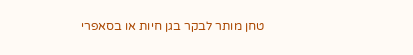טחן מותר לבקר בגן חיות או בסאפרי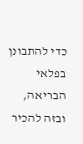כדי להתבונן בפלאי הבריאה, ובזה להכיר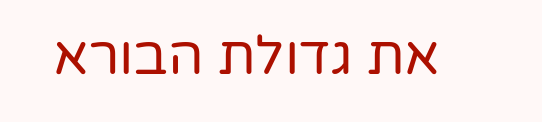את גדולת הבורא